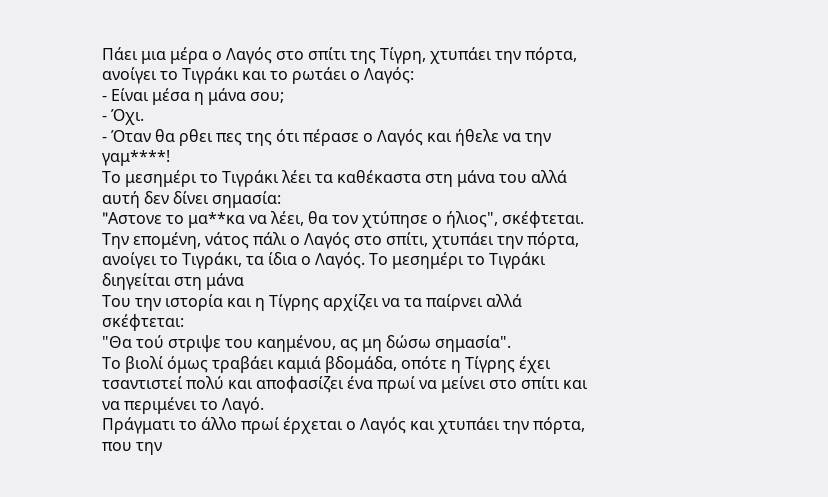Πάει μια μέρα ο Λαγός στο σπίτι της Τίγρη, χτυπάει την πόρτα, ανοίγει το Τιγράκι και το ρωτάει ο Λαγός:
- Είναι μέσα η μάνα σου;
- Όχι.
- Όταν θα ρθει πες της ότι πέρασε ο Λαγός και ήθελε να την γαμ****!
Το μεσημέρι το Τιγράκι λέει τα καθέκαστα στη μάνα του αλλά αυτή δεν δίνει σημασία:
"Aστονε το μα**κα να λέει, θα τον χτύπησε ο ήλιος", σκέφτεται.
Την επομένη, νάτος πάλι ο Λαγός στο σπίτι, χτυπάει την πόρτα, ανοίγει το Τιγράκι, τα ίδια ο Λαγός. Το μεσημέρι το Τιγράκι διηγείται στη μάνα
Του την ιστορία και η Τίγρης αρχίζει να τα παίρνει αλλά σκέφτεται:
"Θα τού στριψε του καημένου, ας μη δώσω σημασία".
Το βιολί όμως τραβάει καμιά βδομάδα, οπότε η Τίγρης έχει τσαντιστεί πολύ και αποφασίζει ένα πρωί να μείνει στο σπίτι και να περιμένει το Λαγό.
Πράγματι το άλλο πρωί έρχεται ο Λαγός και χτυπάει την πόρτα, που την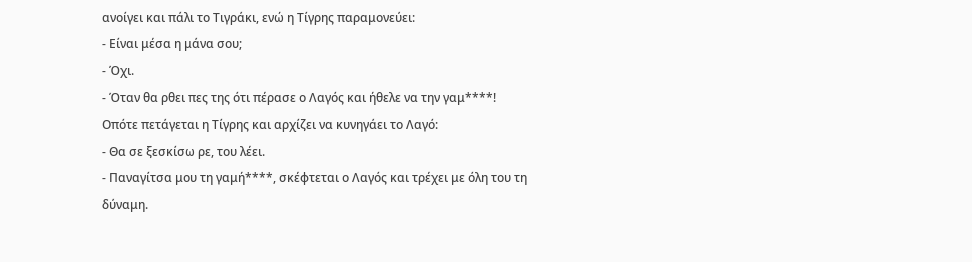ανοίγει και πάλι το Τιγράκι, ενώ η Τίγρης παραμονεύει:
- Είναι μέσα η μάνα σου;
- Όχι.
- Όταν θα ρθει πες της ότι πέρασε ο Λαγός και ήθελε να την γαμ****!
Οπότε πετάγεται η Τίγρης και αρχίζει να κυνηγάει το Λαγό:
- Θα σε ξεσκίσω ρε, του λέει.
- Παναγίτσα μου τη γαμή****, σκέφτεται ο Λαγός και τρέχει με όλη του τη δύναμη.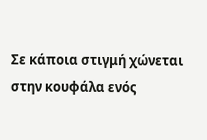Σε κάποια στιγμή χώνεται στην κουφάλα ενός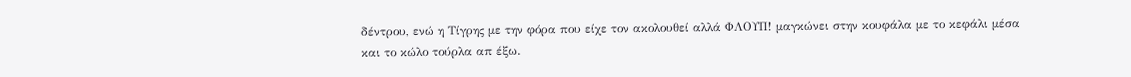δέντρου, ενώ η Τίγρης με την φόρα που είχε τον ακολουθεί αλλά ΦΛΟΥΠ! μαγκώνει στην κουφάλα με το κεφάλι μέσα και το κώλο τούρλα απ έξω.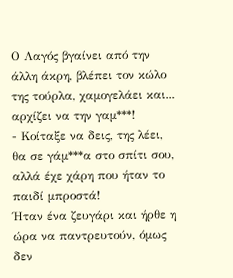Ο Λαγός βγαίνει από την άλλη άκρη, βλέπει τον κώλο της τούρλα, χαμογελάει και... αρχίζει να την γαμ***!
- Κοίταξε να δεις, της λέει, θα σε γάμ***α στο σπίτι σου, αλλά έχε χάρη που ήταν το παιδί μπροστά!
Ήταν ένα ζευγάρι και ήρθε η ώρα να παντρευτούν, όμως δεν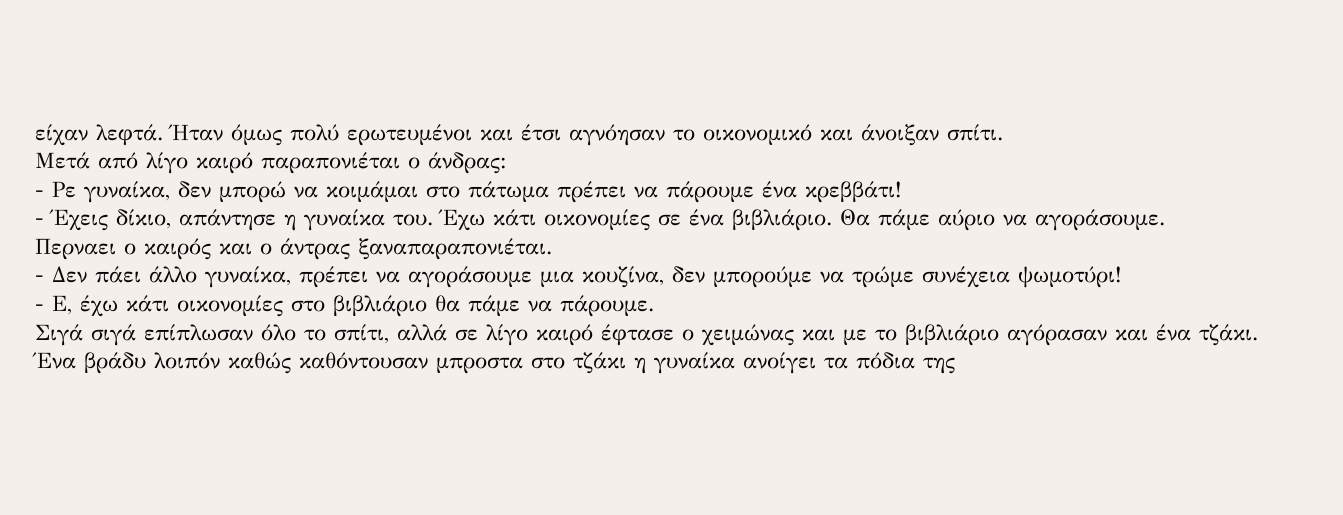είχαν λεφτά. Ήταν όμως πολύ ερωτευμένοι και έτσι αγνόησαν το οικονομικό και άνοιξαν σπίτι.
Μετά από λίγο καιρό παραπονιέται ο άνδρας:
- Ρε γυναίκα, δεν μπορώ να κοιμάμαι στο πάτωμα πρέπει να πάρουμε ένα κρεββάτι!
- Έχεις δίκιο, απάντησε η γυναίκα του. Έχω κάτι οικονομίες σε ένα βιβλιάριο. Θα πάμε αύριο να αγοράσουμε.
Περναει ο καιρός και ο άντρας ξαναπαραπονιέται.
- Δεν πάει άλλο γυναίκα, πρέπει να αγοράσουμε μια κουζίνα, δεν μπορούμε να τρώμε συνέχεια ψωμοτύρι!
- Ε, έχω κάτι οικονομίες στο βιβλιάριο θα πάμε να πάρουμε.
Σιγά σιγά επίπλωσαν όλο το σπίτι, αλλά σε λίγο καιρό έφτασε ο χειμώνας και με το βιβλιάριο αγόρασαν και ένα τζάκι. Ένα βράδυ λοιπόν καθώς καθόντουσαν μπροστα στο τζάκι η γυναίκα ανοίγει τα πόδια της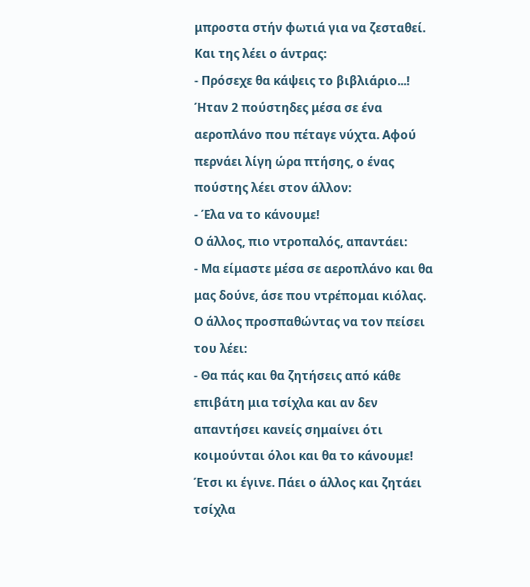μπροστα στήν φωτιά για να ζεσταθεί. Και της λέει ο άντρας:
- Πρόσεχε θα κάψεις το βιβλιάριο...!
Ήταν 2 πούστηδες μέσα σε ένα αεροπλάνο που πέταγε νύχτα. Αφού περνάει λίγη ώρα πτήσης, ο ένας πούστης λέει στον άλλον:
- Έλα να το κάνουμε!
Ο άλλος, πιο ντροπαλός, απαντάει:
- Μα είμαστε μέσα σε αεροπλάνο και θα μας δούνε, άσε που ντρέπομαι κιόλας.
Ο άλλος προσπαθώντας να τον πείσει του λέει:
- Θα πάς και θα ζητήσεις από κάθε επιβάτη μια τσίχλα και αν δεν απαντήσει κανείς σημαίνει ότι κοιμούνται όλοι και θα το κάνουμε!
Έτσι κι έγινε. Πάει ο άλλος και ζητάει τσίχλα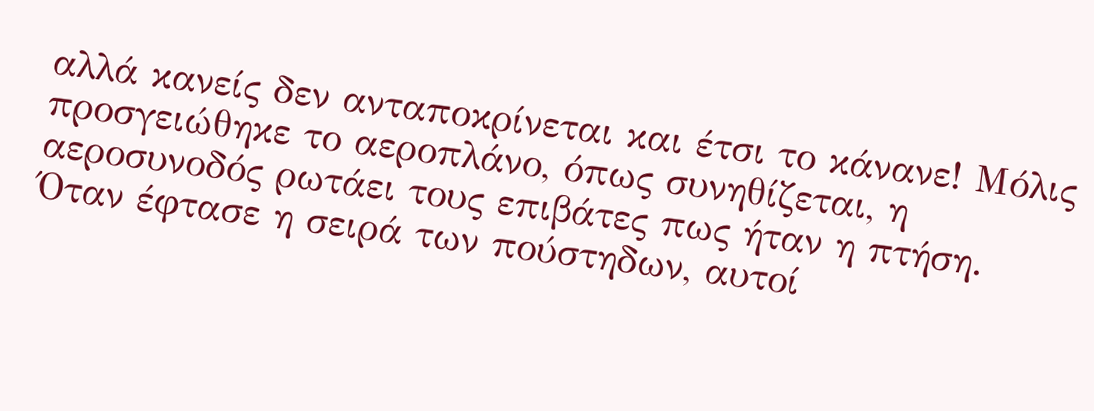αλλά κανείς δεν ανταποκρίνεται και έτσι το κάνανε! Μόλις προσγειώθηκε το αεροπλάνο, όπως συνηθίζεται, η αεροσυνοδός ρωτάει τους επιβάτες πως ήταν η πτήση. Όταν έφτασε η σειρά των πούστηδων, αυτοί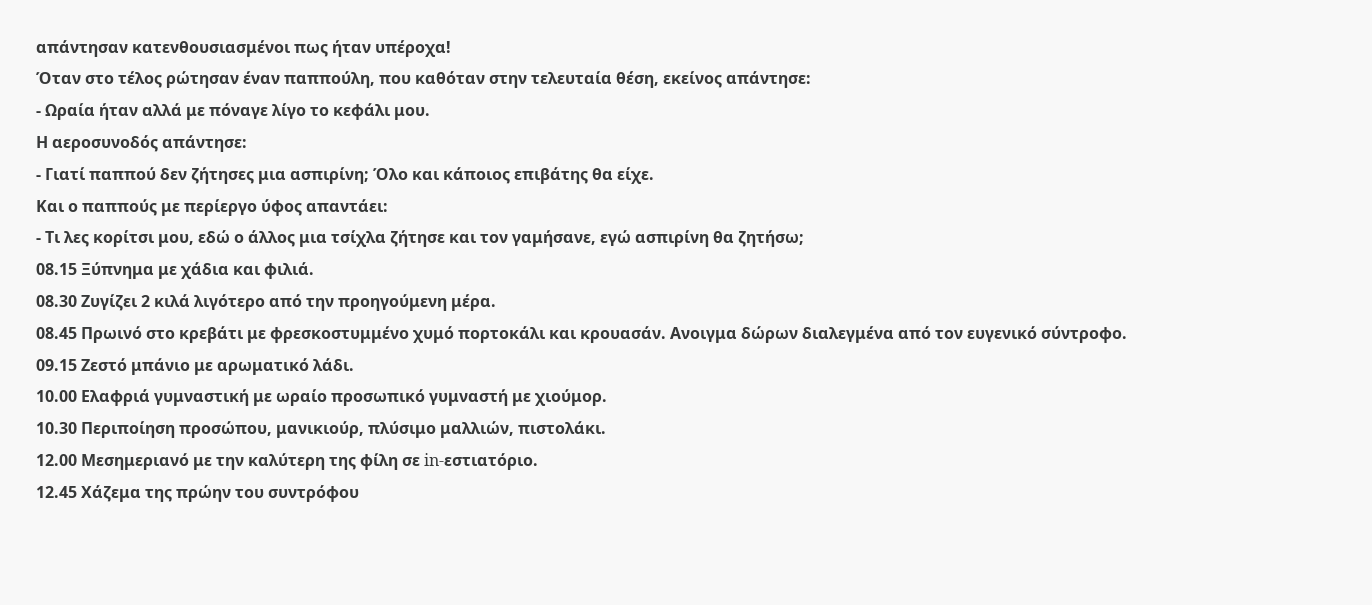απάντησαν κατενθουσιασμένοι πως ήταν υπέροχα!
Όταν στο τέλος ρώτησαν έναν παππούλη, που καθόταν στην τελευταία θέση, εκείνος απάντησε:
- Ωραία ήταν αλλά με πόναγε λίγο το κεφάλι μου.
Η αεροσυνοδός απάντησε:
- Γιατί παππού δεν ζήτησες μια ασπιρίνη; Όλο και κάποιος επιβάτης θα είχε.
Και ο παππούς με περίεργο ύφος απαντάει:
- Τι λες κορίτσι μου, εδώ ο άλλος μια τσίχλα ζήτησε και τον γαμήσανε, εγώ ασπιρίνη θα ζητήσω;
08.15 Ξύπνημα με χάδια και φιλιά.
08.30 Ζυγίζει 2 κιλά λιγότερο από την προηγούμενη μέρα.
08.45 Πρωινό στο κρεβάτι με φρεσκοστυμμένο χυμό πορτοκάλι και κρουασάν. Ανοιγμα δώρων διαλεγμένα από τον ευγενικό σύντροφο.
09.15 Ζεστό μπάνιο με αρωματικό λάδι.
10.00 Ελαφριά γυμναστική με ωραίο προσωπικό γυμναστή με χιούμορ.
10.30 Περιποίηση προσώπου, μανικιούρ, πλύσιμο μαλλιών, πιστολάκι.
12.00 Μεσημεριανό με την καλύτερη της φίλη σε in-εστιατόριο.
12.45 Χάζεμα της πρώην του συντρόφου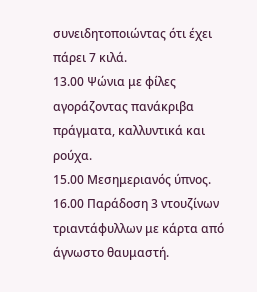συνειδητοποιώντας ότι έχει πάρει 7 κιλά.
13.00 Ψώνια με φίλες αγοράζοντας πανάκριβα πράγματα, καλλυντικά και ρούχα.
15.00 Μεσημεριανός ύπνος.
16.00 Παράδοση 3 ντουζίνων τριαντάφυλλων με κάρτα από άγνωστο θαυμαστή.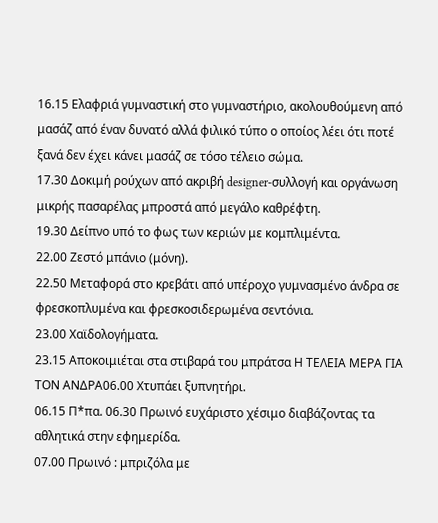16.15 Ελαφριά γυμναστική στο γυμναστήριο, ακολουθούμενη από μασάζ από έναν δυνατό αλλά φιλικό τύπο ο οποίος λέει ότι ποτέ ξανά δεν έχει κάνει μασάζ σε τόσο τέλειο σώμα.
17.30 Δοκιμή ρούχων από ακριβή designer-συλλογή και οργάνωση μικρής πασαρέλας μπροστά από μεγάλο καθρέφτη.
19.30 Δείπνο υπό το φως των κεριών με κομπλιμέντα.
22.00 Ζεστό μπάνιο (μόνη).
22.50 Μεταφορά στο κρεβάτι από υπέροχο γυμνασμένο άνδρα σε φρεσκοπλυμένα και φρεσκοσιδερωμένα σεντόνια.
23.00 Χαϊδολογήματα.
23.15 Αποκοιμιέται στα στιβαρά του μπράτσα Η ΤΕΛΕΙΑ ΜΕΡΑ ΓΙΑ ΤΟΝ ΑΝΔΡΑ06.00 Χτυπάει ξυπνητήρι.
06.15 Π*πα. 06.30 Πρωινό ευχάριστο χέσιμο διαβάζοντας τα αθλητικά στην εφημερίδα.
07.00 Πρωινό : μπριζόλα με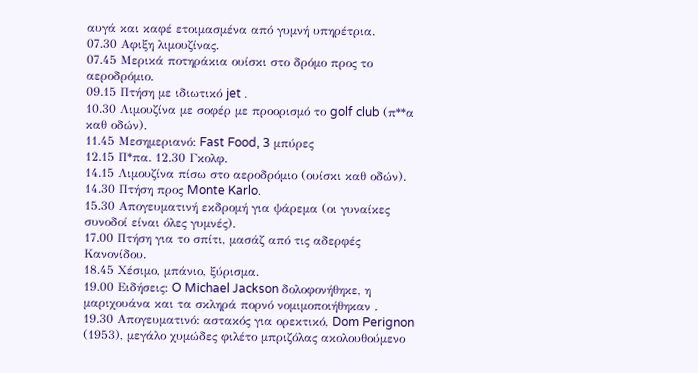αυγά και καφέ ετοιμασμένα από γυμνή υπηρέτρια.
07.30 Αφιξη λιμουζίνας.
07.45 Μερικά ποτηράκια ουίσκι στο δρόμο προς το αεροδρόμιο.
09.15 Πτήση με ιδιωτικό jet .
10.30 Λιμουζίνα με σοφέρ με προορισμό το golf club (π**α καθ οδών).
11.45 Μεσημεριανό: Fast Food, 3 μπύρες
12.15 Π*πα. 12.30 Γκολφ.
14.15 Λιμουζίνα πίσω στο αεροδρόμιο (ουίσκι καθ οδών).
14.30 Πτήση προς Monte Karlo.
15.30 Απογευματινή εκδρομή για ψάρεμα (οι γυναίκες συνοδοί είναι όλες γυμνές).
17.00 Πτήση για το σπίτι, μασάζ από τις αδερφές Κανονίδου.
18.45 Χέσιμο, μπάνιο, ξύρισμα.
19.00 Ειδήσεις: O Michael Jackson δολοφονήθηκε, η μαριχουάνα και τα σκληρά πορνό νομιμοποιήθηκαν .
19.30 Απογευματινό: αστακός για ορεκτικό, Dom Perignon (1953), μεγάλο χυμώδες φιλέτο μπριζόλας ακολουθούμενο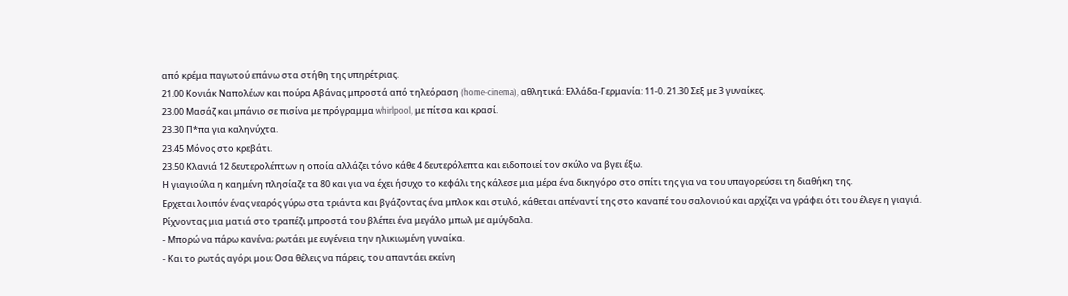από κρέμα παγωτού επάνω στα στήθη της υπηρέτριας.
21.00 Κονιάκ Ναπολέων και πούρα Αβάνας μπροστά από τηλεόραση (home-cinema), αθλητικά: Ελλάδα-Γερμανία: 11-0. 21.30 Σεξ με 3 γυναίκες.
23.00 Μασάζ και μπάνιο σε πισίνα με πρόγραμμα whirlpool, με πίτσα και κρασί.
23.30 Π*πα για καληνύχτα.
23.45 Μόνος στο κρεβάτι.
23.50 Κλανιά 12 δευτερολέπτων η οποία αλλάζει τόνο κάθε 4 δευτερόλεπτα και ειδοποιεί τον σκύλο να βγει έξω.
Η γιαγιούλα η καημένη πλησίαζε τα 80 και για να έχει ήσυχο το κεφάλι της κάλεσε μια μέρα ένα δικηγόρο στο σπίτι της για να του υπαγορεύσει τη διαθήκη της.
Ερχεται λοιπόν ένας νεαρός γύρω στα τριάντα και βγάζοντας ένα μπλοκ και στυλό, κάθεται απέναντί της στο καναπέ του σαλονιού και αρχίζει να γράφει ότι του έλεγε η γιαγιά.
Ρίχνοντας μια ματιά στο τραπέζι μπροστά του βλέπει ένα μεγάλο μπωλ με αμύγδαλα.
- Μπορώ να πάρω κανένα; ρωτάει με ευγένεια την ηλικιωμένη γυναίκα.
- Και το ρωτάς αγόρι μου; Οσα θέλεις να πάρεις, του απαντάει εκείνη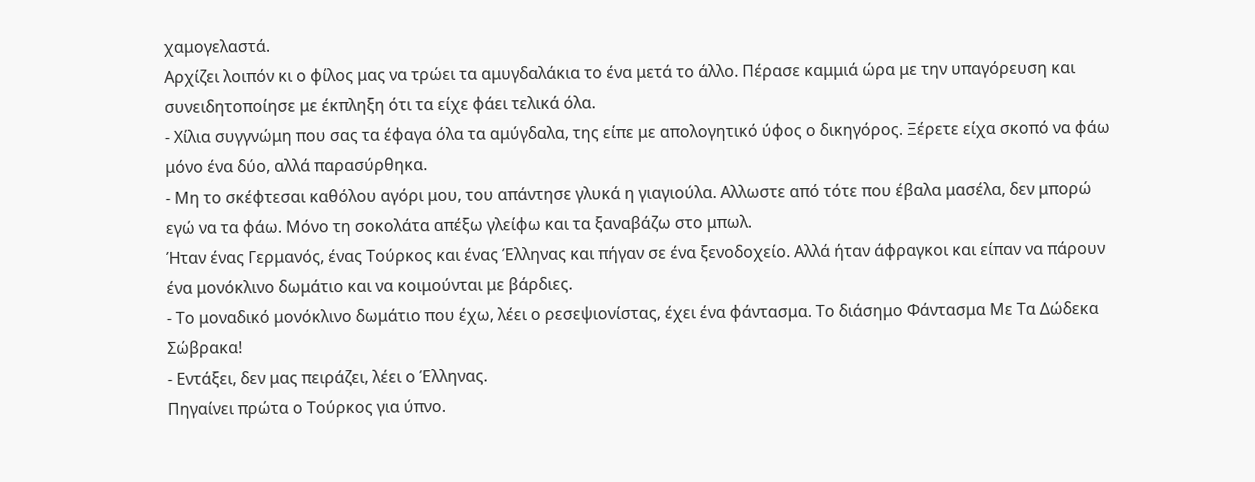χαμογελαστά.
Αρχίζει λοιπόν κι ο φίλος μας να τρώει τα αμυγδαλάκια το ένα μετά το άλλο. Πέρασε καμμιά ώρα με την υπαγόρευση και συνειδητοποίησε με έκπληξη ότι τα είχε φάει τελικά όλα.
- Χίλια συγγνώμη που σας τα έφαγα όλα τα αμύγδαλα, της είπε με απολογητικό ύφος ο δικηγόρος. Ξέρετε είχα σκοπό να φάω μόνο ένα δύο, αλλά παρασύρθηκα.
- Μη το σκέφτεσαι καθόλου αγόρι μου, του απάντησε γλυκά η γιαγιούλα. Αλλωστε από τότε που έβαλα μασέλα, δεν μπορώ εγώ να τα φάω. Μόνο τη σοκολάτα απέξω γλείφω και τα ξαναβάζω στο μπωλ.
Ήταν ένας Γερμανός, ένας Τούρκος και ένας Έλληνας και πήγαν σε ένα ξενοδοχείο. Αλλά ήταν άφραγκοι και είπαν να πάρουν ένα μονόκλινο δωμάτιο και να κοιμούνται με βάρδιες.
- Το μοναδικό μονόκλινο δωμάτιο που έχω, λέει ο ρεσεψιονίστας, έχει ένα φάντασμα. Το διάσημο Φάντασμα Με Τα Δώδεκα Σώβρακα!
- Εντάξει, δεν μας πειράζει, λέει ο Έλληνας.
Πηγαίνει πρώτα ο Τούρκος για ύπνο.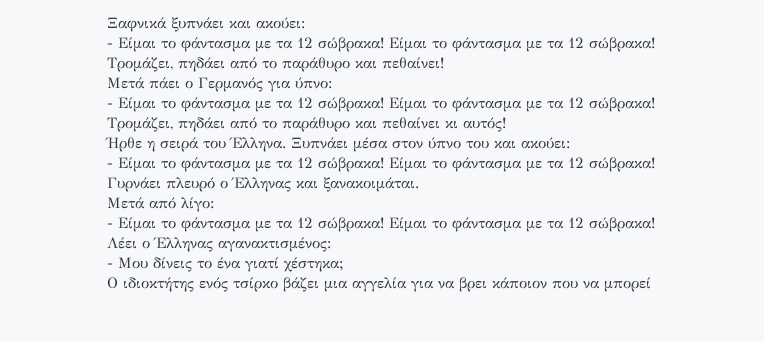Ξαφνικά ξυπνάει και ακούει:
- Είμαι το φάντασμα με τα 12 σώβρακα! Είμαι το φάντασμα με τα 12 σώβρακα!
Τρομάζει, πηδάει από το παράθυρο και πεθαίνει!
Μετά πάει ο Γερμανός για ύπνο:
- Είμαι το φάντασμα με τα 12 σώβρακα! Είμαι το φάντασμα με τα 12 σώβρακα!
Τρομάζει, πηδάει από το παράθυρο και πεθαίνει κι αυτός!
Ήρθε η σειρά του Έλληνα. Ξυπνάει μέσα στον ύπνο του και ακούει:
- Είμαι το φάντασμα με τα 12 σώβρακα! Είμαι το φάντασμα με τα 12 σώβρακα!
Γυρνάει πλευρό ο Έλληνας και ξανακοιμάται.
Μετά από λίγο:
- Είμαι το φάντασμα με τα 12 σώβρακα! Είμαι το φάντασμα με τα 12 σώβρακα!
Λέει ο Έλληνας αγανακτισμένος:
- Μου δίνεις το ένα γιατί χέστηκα;
Ο ιδιοκτήτης ενός τσίρκο βάζει μια αγγελία για να βρει κάποιον που να μπορεί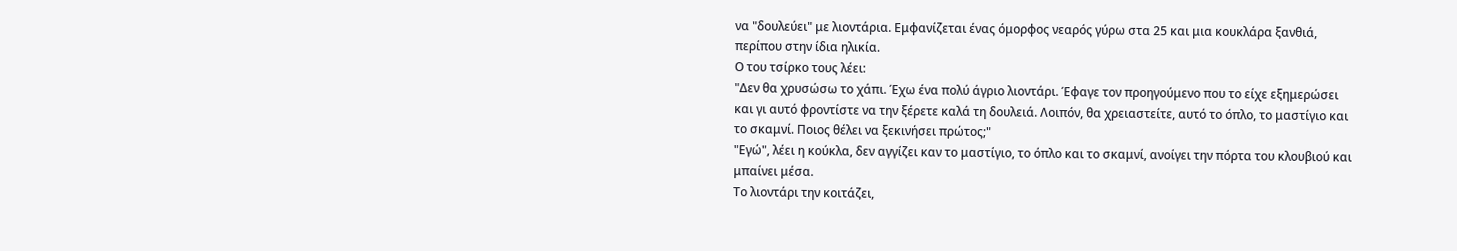να "δουλεύει" με λιοντάρια. Εμφανίζεται ένας όμορφος νεαρός γύρω στα 25 και μια κουκλάρα ξανθιά, περίπου στην ίδια ηλικία.
Ο του τσίρκο τους λέει:
"Δεν θα χρυσώσω το χάπι. Έχω ένα πολύ άγριο λιοντάρι. Έφαγε τον προηγούμενο που το είχε εξημερώσει και γι αυτό φροντίστε να την ξέρετε καλά τη δουλειά. Λοιπόν, θα χρειαστείτε, αυτό το όπλο, το μαστίγιο και το σκαμνί. Ποιος θέλει να ξεκινήσει πρώτος;"
"Εγώ", λέει η κούκλα, δεν αγγίζει καν το μαστίγιο, το όπλο και το σκαμνί, ανοίγει την πόρτα του κλουβιού και μπαίνει μέσα.
Το λιοντάρι την κοιτάζει,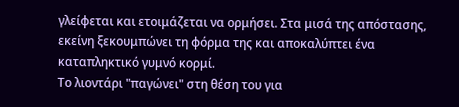γλείφεται και ετοιμάζεται να ορμήσει. Στα μισά της απόστασης, εκείνη ξεκουμπώνει τη φόρμα της και αποκαλύπτει ένα καταπληκτικό γυμνό κορμί.
Το λιοντάρι "παγώνει" στη θέση του για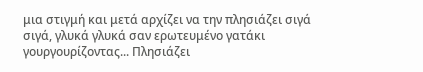μια στιγμή και μετά αρχίζει να την πλησιάζει σιγά σιγά, γλυκά γλυκά σαν ερωτευμένο γατάκι γουργουρίζοντας... Πλησιάζει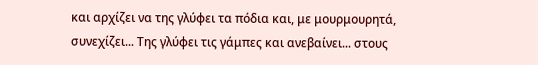και αρχίζει να της γλύφει τα πόδια και, με μουρμουρητά, συνεχίζει... Της γλύφει τις γάμπες και ανεβαίνει... στους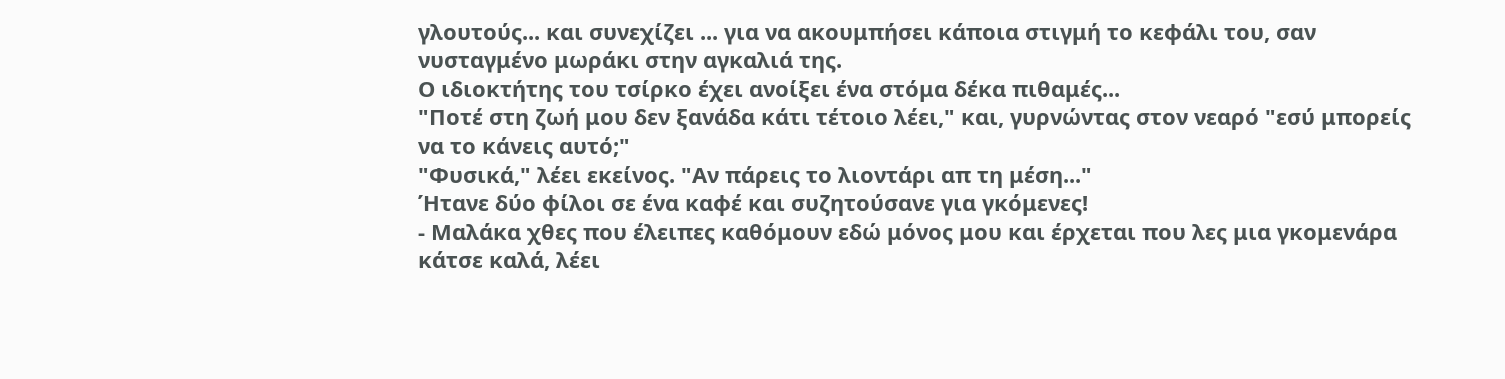γλουτούς... και συνεχίζει ... για να ακουμπήσει κάποια στιγμή το κεφάλι του, σαν νυσταγμένο μωράκι στην αγκαλιά της.
Ο ιδιοκτήτης του τσίρκο έχει ανοίξει ένα στόμα δέκα πιθαμές...
"Ποτέ στη ζωή μου δεν ξανάδα κάτι τέτοιο λέει," και, γυρνώντας στον νεαρό "εσύ μπορείς να το κάνεις αυτό;"
"Φυσικά," λέει εκείνος. "Αν πάρεις το λιοντάρι απ τη μέση..."
Ήτανε δύο φίλοι σε ένα καφέ και συζητούσανε για γκόμενες!
- Μαλάκα χθες που έλειπες καθόμουν εδώ μόνος μου και έρχεται που λες μια γκομενάρα κάτσε καλά, λέει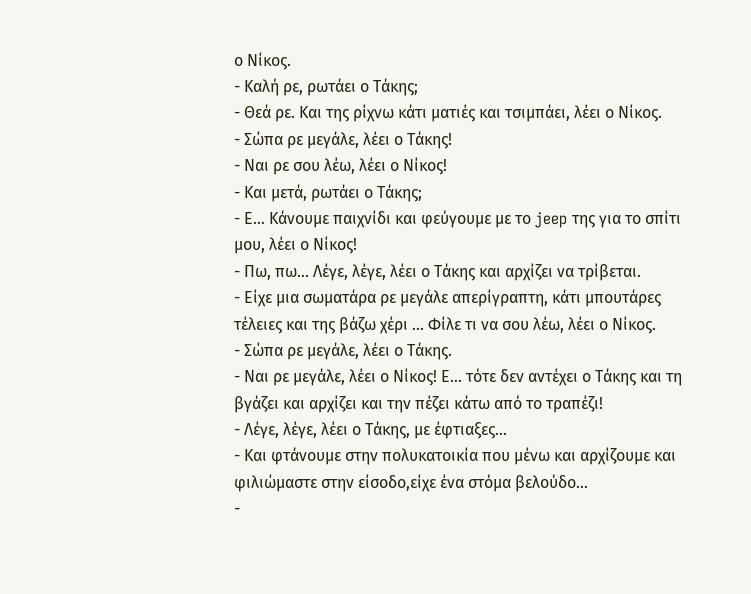ο Νίκος.
- Καλή ρε, ρωτάει ο Τάκης;
- Θεά ρε. Και της ρίχνω κάτι ματιές και τσιμπάει, λέει ο Νίκος.
- Σώπα ρε μεγάλε, λέει ο Τάκης!
- Ναι ρε σου λέω, λέει ο Νίκος!
- Και μετά, ρωτάει ο Τάκης;
- Ε... Κάνουμε παιχνίδι και φεύγουμε με το jeep της για το σπίτι μου, λέει ο Νίκος!
- Πω, πω... Λέγε, λέγε, λέει ο Τάκης και αρχίζει να τρίβεται.
- Είχε μια σωματάρα ρε μεγάλε απερίγραπτη, κάτι μπουτάρες τέλειες και της βάζω χέρι ... Φίλε τι να σου λέω, λέει ο Νίκος.
- Σώπα ρε μεγάλε, λέει ο Τάκης.
- Ναι ρε μεγάλε, λέει ο Νίκος! Ε... τότε δεν αντέχει ο Τάκης και τη βγάζει και αρχίζει και την πέζει κάτω από το τραπέζι!
- Λέγε, λέγε, λέει ο Τάκης, με έφτιαξες...
- Και φτάνουμε στην πολυκατοικία που μένω και αρχίζουμε και φιλιώμαστε στην είσοδο,είχε ένα στόμα βελούδο...
-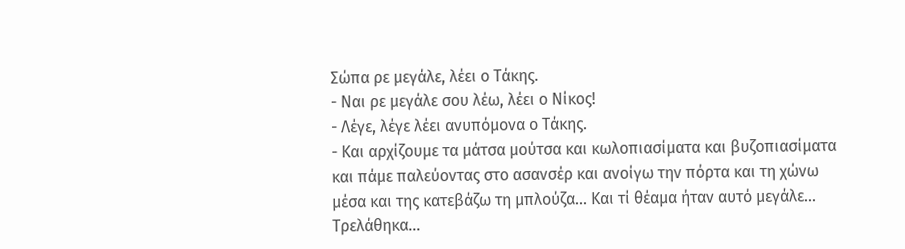Σώπα ρε μεγάλε, λέει ο Τάκης.
- Ναι ρε μεγάλε σου λέω, λέει ο Νίκος!
- Λέγε, λέγε λέει ανυπόμονα ο Τάκης.
- Και αρχίζουμε τα μάτσα μούτσα και κωλοπιασίματα και βυζοπιασίματα και πάμε παλεύοντας στο ασανσέρ και ανοίγω την πόρτα και τη χώνω μέσα και της κατεβάζω τη μπλούζα... Και τί θέαμα ήταν αυτό μεγάλε... Τρελάθηκα...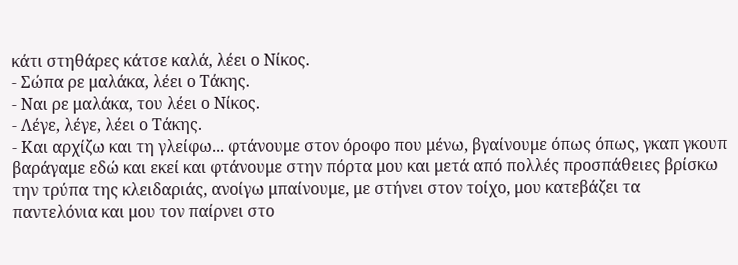κάτι στηθάρες κάτσε καλά, λέει ο Νίκος.
- Σώπα ρε μαλάκα, λέει ο Τάκης.
- Ναι ρε μαλάκα, του λέει ο Νίκος.
- Λέγε, λέγε, λέει ο Τάκης.
- Και αρχίζω και τη γλείφω... φτάνουμε στον όροφο που μένω, βγαίνουμε όπως όπως, γκαπ γκουπ βαράγαμε εδώ και εκεί και φτάνουμε στην πόρτα μου και μετά από πολλές προσπάθειες βρίσκω την τρύπα της κλειδαριάς, ανοίγω μπαίνουμε, με στήνει στον τοίχο, μου κατεβάζει τα παντελόνια και μου τον παίρνει στο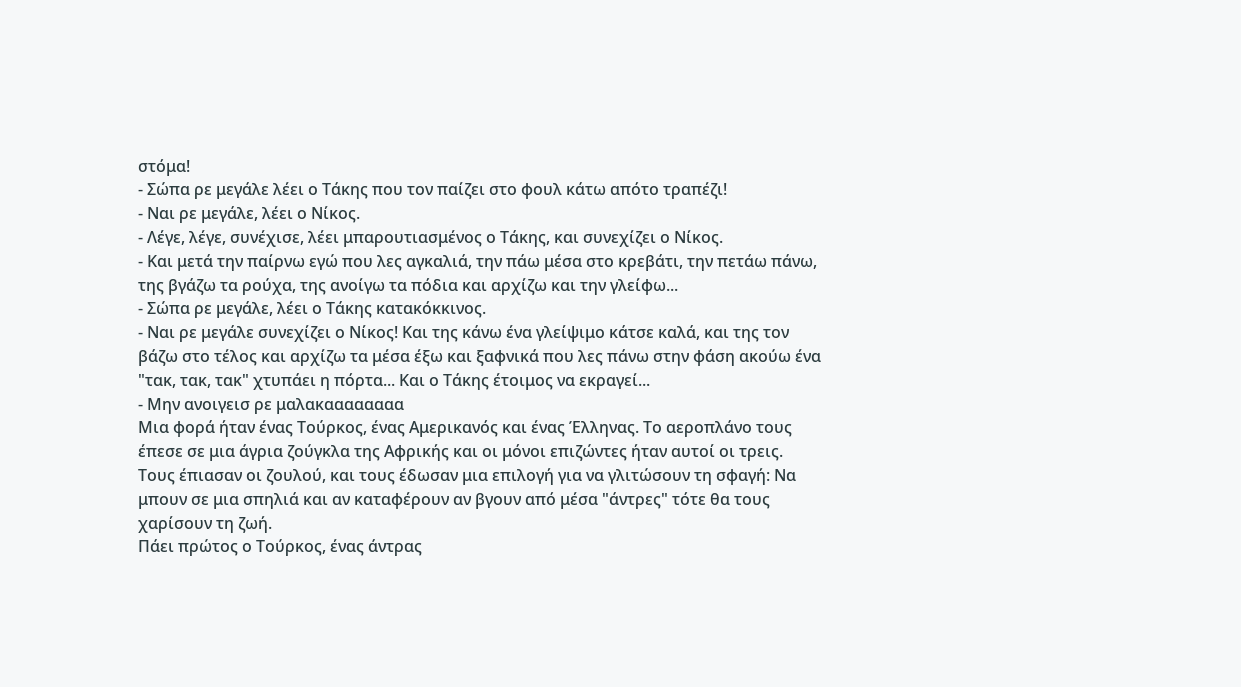στόμα!
- Σώπα ρε μεγάλε λέει ο Τάκης που τον παίζει στο φουλ κάτω απότο τραπέζι!
- Ναι ρε μεγάλε, λέει ο Νίκος.
- Λέγε, λέγε, συνέχισε, λέει μπαρουτιασμένος ο Τάκης, και συνεχίζει ο Νίκος.
- Και μετά την παίρνω εγώ που λες αγκαλιά, την πάω μέσα στο κρεβάτι, την πετάω πάνω, της βγάζω τα ρούχα, της ανοίγω τα πόδια και αρχίζω και την γλείφω...
- Σώπα ρε μεγάλε, λέει ο Τάκης κατακόκκινος.
- Ναι ρε μεγάλε συνεχίζει ο Νίκος! Και της κάνω ένα γλείψιμο κάτσε καλά, και της τον βάζω στο τέλος και αρχίζω τα μέσα έξω και ξαφνικά που λες πάνω στην φάση ακούω ένα "τακ, τακ, τακ" χτυπάει η πόρτα... Και ο Τάκης έτοιμος να εκραγεί...
- Μην ανοιγεισ ρε μαλακαααααααα
Μια φορά ήταν ένας Τούρκος, ένας Αμερικανός και ένας Έλληνας. Το αεροπλάνο τους έπεσε σε μια άγρια ζούγκλα της Αφρικής και οι μόνοι επιζώντες ήταν αυτοί οι τρεις.
Τους έπιασαν οι ζουλού, και τους έδωσαν μια επιλογή για να γλιτώσουν τη σφαγή: Να μπουν σε μια σπηλιά και αν καταφέρουν αν βγουν από μέσα "άντρες" τότε θα τους χαρίσουν τη ζωή.
Πάει πρώτος ο Τούρκος, ένας άντρας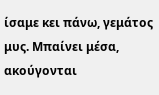ίσαμε κει πάνω, γεμάτος μυς. Μπαίνει μέσα, ακούγονται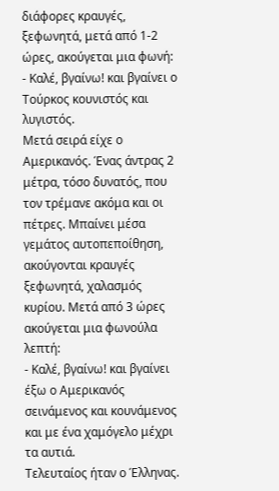διάφορες κραυγές, ξεφωνητά, μετά από 1-2 ώρες, ακούγεται μια φωνή:
- Καλέ, βγαίνω! και βγαίνει ο Τούρκος κουνιστός και λυγιστός.
Μετά σειρά είχε ο Αμερικανός. Ένας άντρας 2 μέτρα, τόσο δυνατός, που τον τρέμανε ακόμα και οι πέτρες. Μπαίνει μέσα γεμάτος αυτοπεποίθηση, ακούγονται κραυγές ξεφωνητά, χαλασμός κυρίου. Μετά από 3 ώρες ακούγεται μια φωνούλα λεπτή:
- Καλέ, βγαίνω! και βγαίνει έξω ο Αμερικανός σεινάμενος και κουνάμενος και με ένα χαμόγελο μέχρι τα αυτιά.
Τελευταίος ήταν ο Έλληνας.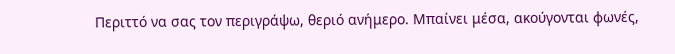Περιττό να σας τον περιγράψω, θεριό ανήμερο. Μπαίνει μέσα, ακούγονται φωνές,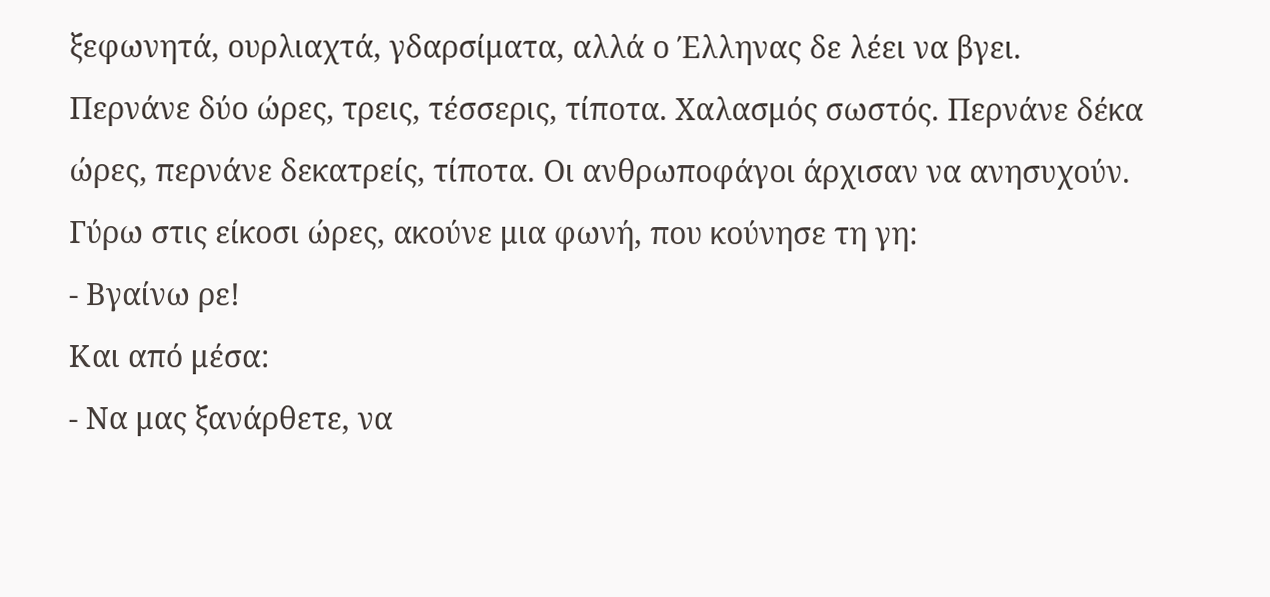ξεφωνητά, ουρλιαχτά, γδαρσίματα, αλλά ο Έλληνας δε λέει να βγει. Περνάνε δύο ώρες, τρεις, τέσσερις, τίποτα. Χαλασμός σωστός. Περνάνε δέκα ώρες, περνάνε δεκατρείς, τίποτα. Οι ανθρωποφάγοι άρχισαν να ανησυχούν. Γύρω στις είκοσι ώρες, ακούνε μια φωνή, που κούνησε τη γη:
- Βγαίνω ρε!
Και από μέσα:
- Να μας ξανάρθετε, να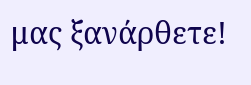μας ξανάρθετε!